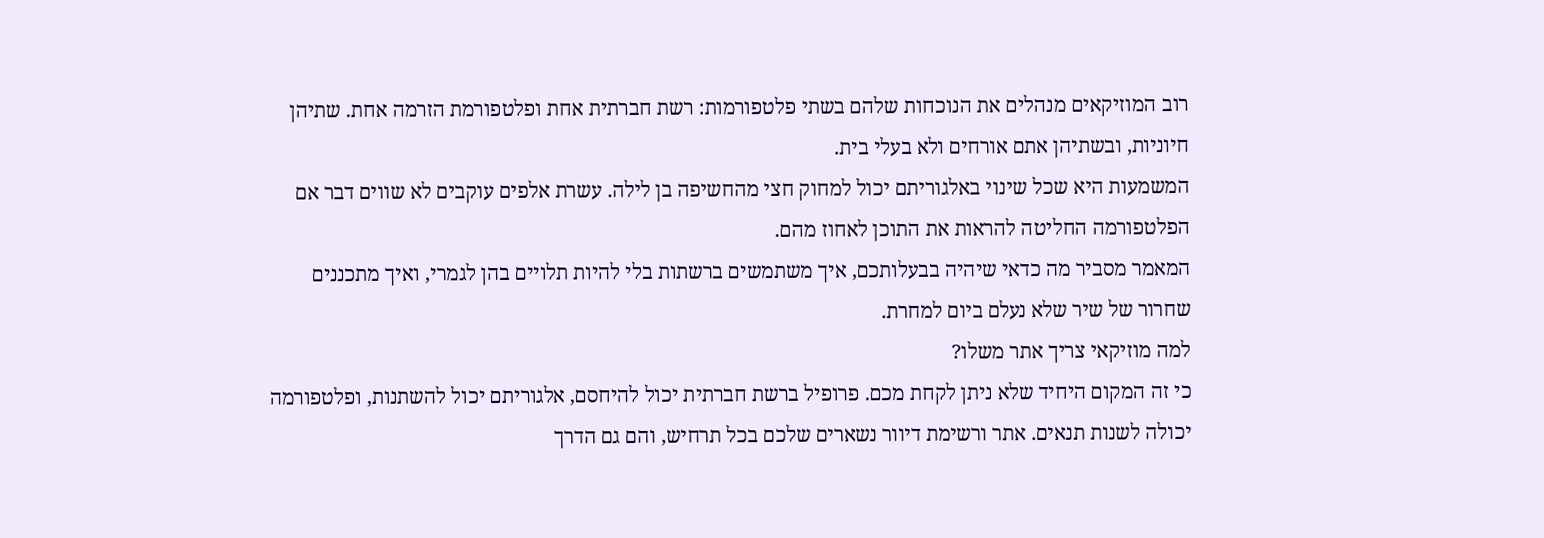רוב המוזיקאים מנהלים את הנוכחות שלהם בשתי פלטפורמות: רשת חברתית אחת ופלטפורמת הזרמה אחת. שתיהן חיוניות, ובשתיהן אתם אורחים ולא בעלי בית.
המשמעות היא שכל שינוי באלגוריתם יכול למחוק חצי מהחשיפה בן לילה. עשרת אלפים עוקבים לא שווים דבר אם הפלטפורמה החליטה להראות את התוכן לאחוז מהם.
המאמר מסביר מה כדאי שיהיה בבעלותכם, איך משתמשים ברשתות בלי להיות תלויים בהן לגמרי, ואיך מתכננים שחרור של שיר שלא נעלם ביום למחרת.
למה מוזיקאי צריך אתר משלו?
כי זה המקום היחיד שלא ניתן לקחת מכם. פרופיל ברשת חברתית יכול להיחסם, אלגוריתם יכול להשתנות, ופלטפורמה יכולה לשנות תנאים. אתר ורשימת דיוור נשארים שלכם בכל תרחיש, והם גם הדרך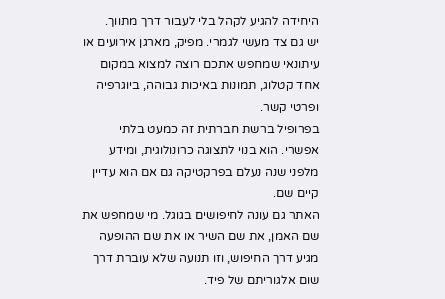היחידה להגיע לקהל בלי לעבור דרך מתווך.
יש גם צד מעשי לגמרי. מפיק, מארגן אירועים או עיתונאי שמחפש אתכם רוצה למצוא במקום אחד קטלוג, תמונות באיכות גבוהה, ביוגרפיה ופרטי קשר.
בפרופיל ברשת חברתית זה כמעט בלתי אפשרי. הוא בנוי לתצוגה כרונולוגית, ומידע מלפני שנה נעלם בפרקטיקה גם אם הוא עדיין קיים שם.
האתר גם עונה לחיפושים בגוגל. מי שמחפש את שם האמן, את שם השיר או את שם ההופעה מגיע דרך החיפוש, וזו תנועה שלא עוברת דרך שום אלגוריתם של פיד.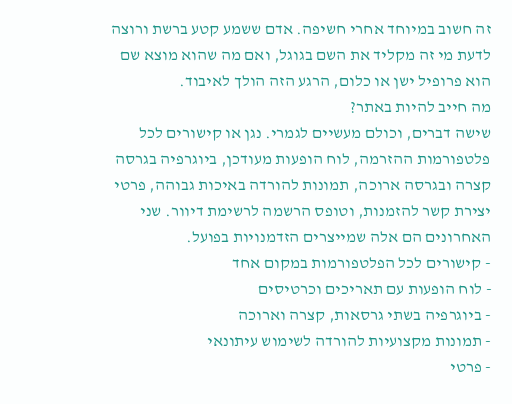זה חשוב במיוחד אחרי חשיפה. אדם ששמע קטע ברשת ורוצה לדעת מי זה מקליד את השם בגוגל, ואם מה שהוא מוצא שם הוא פרופיל ישן או כלום, הרגע הזה הולך לאיבוד.
מה חייב להיות באתר?
שישה דברים, וכולם מעשיים לגמרי. נגן או קישורים לכל פלטפורמות ההזרמה, לוח הופעות מעודכן, ביוגרפיה בגרסה קצרה ובגרסה ארוכה, תמונות להורדה באיכות גבוהה, פרטי יצירת קשר להזמנות, וטופס הרשמה לרשימת דיוור. שני האחרונים הם אלה שמייצרים הזדמנויות בפועל.
- קישורים לכל הפלטפורמות במקום אחד
- לוח הופעות עם תאריכים וכרטיסים
- ביוגרפיה בשתי גרסאות, קצרה וארוכה
- תמונות מקצועיות להורדה לשימוש עיתונאי
- פרטי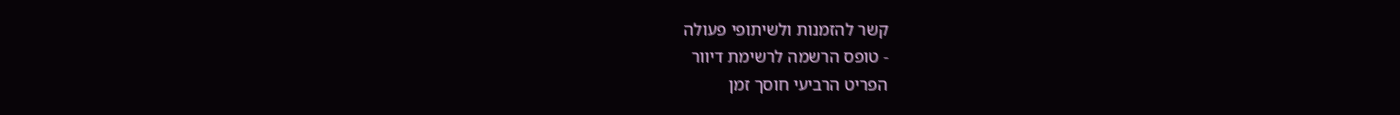קשר להזמנות ולשיתופי פעולה
- טופס הרשמה לרשימת דיוור
הפריט הרביעי חוסך זמן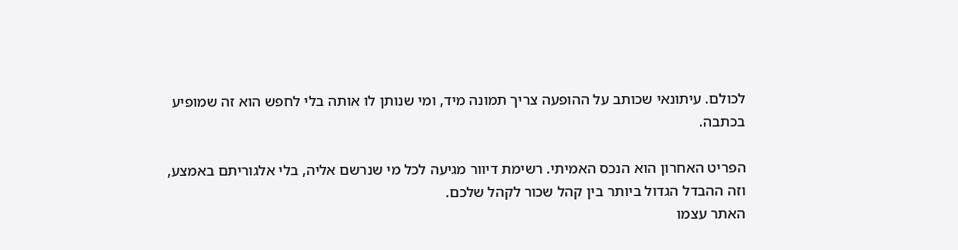לכולם. עיתונאי שכותב על ההופעה צריך תמונה מיד, ומי שנותן לו אותה בלי לחפש הוא זה שמופיע בכתבה.

הפריט האחרון הוא הנכס האמיתי. רשימת דיוור מגיעה לכל מי שנרשם אליה, בלי אלגוריתם באמצע, וזה ההבדל הגדול ביותר בין קהל שכור לקהל שלכם.
האתר עצמו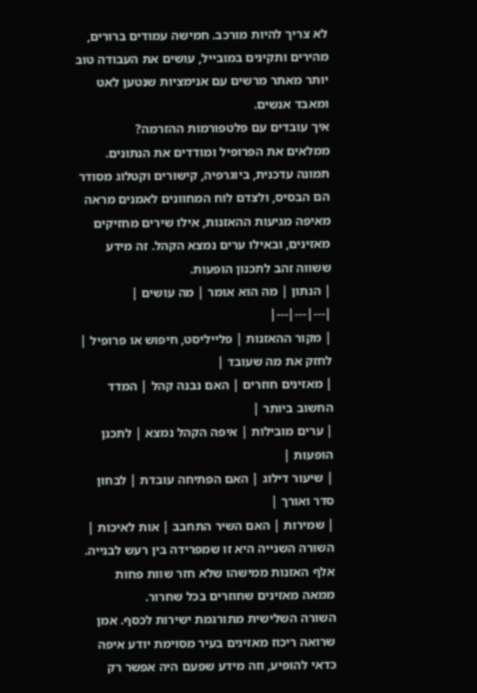לא צריך להיות מורכב. חמישה עמודים ברורים, מהירים ותקינים במובייל, עושים את העבודה טוב יותר מאתר מרשים עם אנימציות שנטען לאט ומאבד אנשים.
איך עובדים עם פלטפורמות ההזרמה?
ממלאים את הפרופיל ומודדים את הנתונים. תמונה עדכנית, ביוגרפיה, קישורים וקטלוג מסודר הם הבסיס, ולצדם לוח המחוונים לאמנים מראה מאיפה מגיעות ההאזנות, אילו שירים מחזיקים מאזינים, ובאילו ערים נמצא הקהל. זה מידע ששווה זהב לתכנון הופעות.
| הנתון | מה הוא אומר | מה עושים |
|---|---|---|
| מקור ההאזנות | פלייליסט, חיפוש או פרופיל | לחזק את מה שעובד |
| מאזינים חוזרים | האם נבנה קהל | המדד החשוב ביותר |
| ערים מובילות | איפה הקהל נמצא | לתכנן הופעות |
| שיעור דילוג | האם הפתיחה עובדת | לבחון סדר ואורך |
| שמירות | האם השיר התחבב | אות לאיכות |
השורה השנייה היא זו שמפרידה בין רעש לבנייה. אלף האזנות ממישהו שלא חזר שוות פחות ממאה מאזינים שחוזרים בכל שחרור.
השורה השלישית מתורגמת ישירות לכסף. אמן שרואה ריכוז מאזינים בעיר מסוימת יודע איפה כדאי להופיע, וזה מידע שפעם היה אפשר רק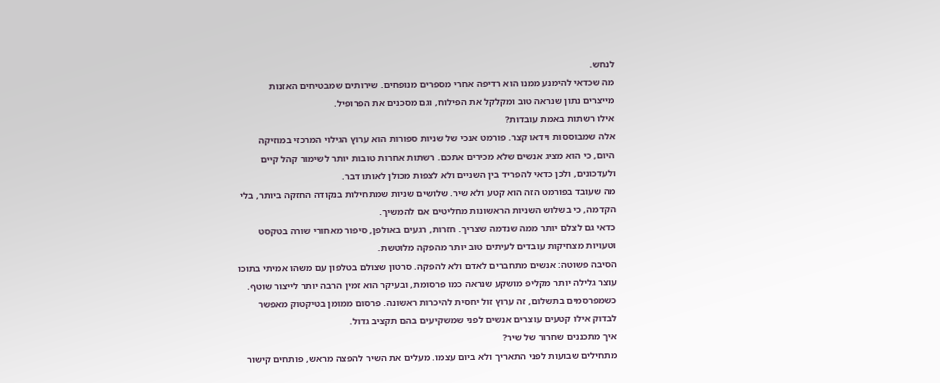לנחש.
מה שכדאי להימנע ממנו הוא רדיפה אחרי מספרים מנופחים. שירותים שמבטיחים האזנות מייצרים נתון שנראה טוב ומקלקל את הפילוח, וגם מסכנים את הפרופיל.
אילו רשתות באמת עובדות?
אלה שמבוססות וידאו קצר. פורמט אנכי של שניות ספורות הוא ערוץ הגילוי המרכזי במוזיקה היום, כי הוא מציג אנשים שלא מכירים אתכם. רשתות אחרות טובות יותר לשימור קהל קיים ולעדכונים, ולכן כדאי להפריד בין השניים ולא לצפות מכולן לאותו דבר.
מה שעובד בפורמט הזה הוא קטע ולא שיר. שלושים שניות שמתחילות בנקודה החזקה ביותר, בלי הקדמה, כי בשלוש השניות הראשונות מחליטים אם להמשיך.
כדאי גם לצלם יותר ממה שנדמה שצריך. חזרות, רגעים באולפן, סיפור מאחורי שורה בטקסט וטעויות מצחיקות עובדים לעיתים טוב יותר מהפקה מלוטשת.
הסיבה פשוטה: אנשים מתחברים לאדם ולא להפקה. סרטון שצולם בטלפון עם משהו אמיתי בתוכו עוצר גלילה יותר מקליפ מושקע שנראה כמו פרסומת, ובעיקר הוא זמין הרבה יותר לייצור שוטף.
כשמפרסמים בתשלום, זה ערוץ זול יחסית להיכרות ראשונה. פרסום ממומן בטיקטוק מאפשר לבדוק אילו קטעים עוצרים אנשים לפני שמשקיעים בהם תקציב גדול.
איך מתכננים שחרור של שיר?
מתחילים שבועות לפני התאריך ולא ביום עצמו. מעלים את השיר להפצה מראש, פותחים קישור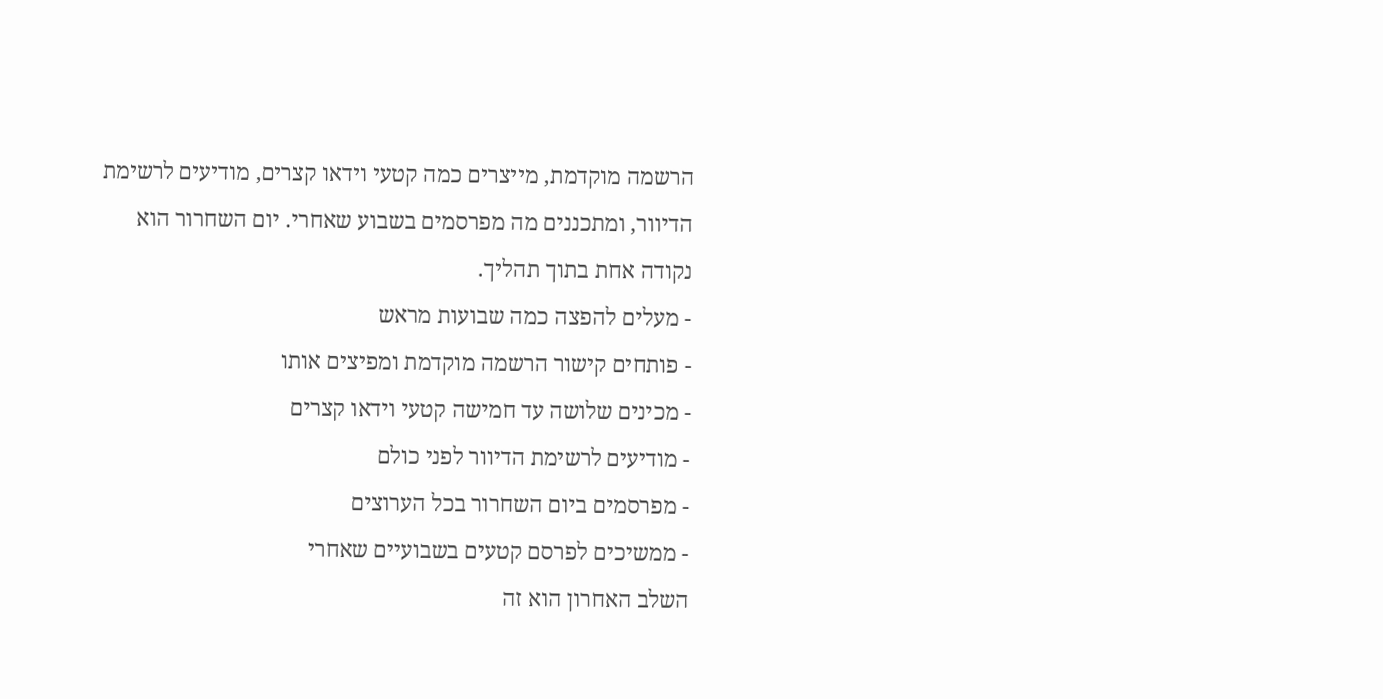הרשמה מוקדמת, מייצרים כמה קטעי וידאו קצרים, מודיעים לרשימת הדיוור, ומתכננים מה מפרסמים בשבוע שאחרי. יום השחרור הוא נקודה אחת בתוך תהליך.
- מעלים להפצה כמה שבועות מראש
- פותחים קישור הרשמה מוקדמת ומפיצים אותו
- מכינים שלושה עד חמישה קטעי וידאו קצרים
- מודיעים לרשימת הדיוור לפני כולם
- מפרסמים ביום השחרור בכל הערוצים
- ממשיכים לפרסם קטעים בשבועיים שאחרי
השלב האחרון הוא זה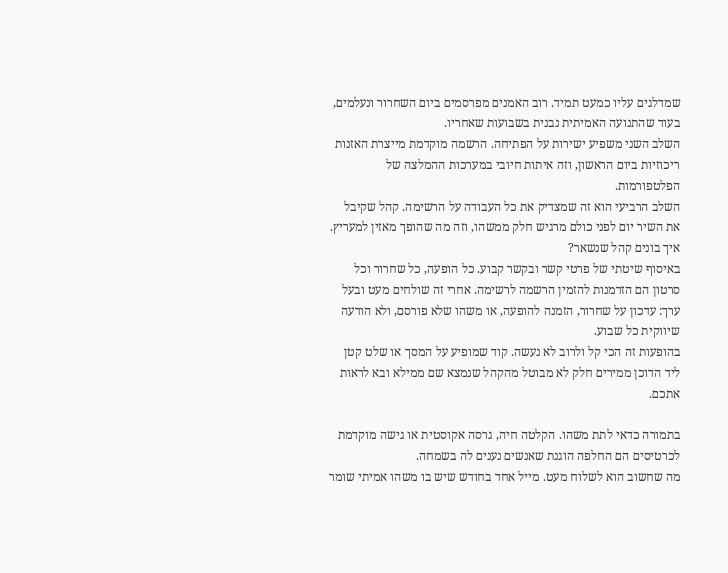שמדלגים עליו כמעט תמיד. רוב האמנים מפרסמים ביום השחרור ונעלמים, בעוד שהתנועה האמיתית נבנית בשבועות שאחריו.
השלב השני משפיע ישירות על הפתיחה. הרשמה מוקדמת מייצרת האזנות ריכוזיות ביום הראשון, וזה איתות חיובי במערכות ההמלצה של הפלטפורמות.
השלב הרביעי הוא זה שמצדיק את כל העבודה על הרשימה. קהל שקיבל את השיר יום לפני כולם מרגיש חלק ממשהו, וזה מה שהופך מאזין למעריץ.
איך בונים קהל שנשאר?
באיסוף שיטתי של פרטי קשר ובקשר קבוע. כל הופעה, כל שחרור וכל סרטון הם הזדמנות להזמין הרשמה לרשימה. אחרי זה שולחים מעט ובעל ערך: עדכון על שחרור, הזמנה להופעה, או משהו שלא פורסם, ולא הודעה שיווקית כל שבוע.
בהופעות זה הכי קל ולרוב לא נעשה. קוד שמופיע על המסך או שלט קטן ליד הדוכן ממירים חלק לא מבוטל מהקהל שנמצא שם ממילא ובא לראות אתכם.

בתמורה כדאי לתת משהו. הקלטה חיה, גרסה אקוסטית או גישה מוקדמת לכרטיסים הם החלפה הוגנת שאנשים נענים לה בשמחה.
מה שחשוב הוא לשלוח מעט. מייל אחד בחודש שיש בו משהו אמיתי שומר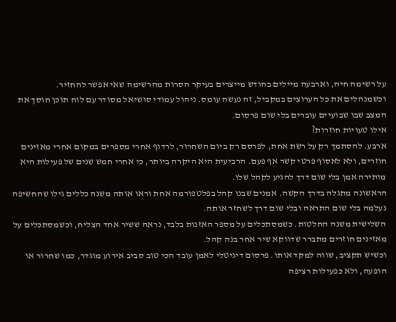על רשימה חיה, וארבעה מיילים בחודש מייצרים בעיקר הסרות מהרשימה שאי אפשר להחזיר.
וכשמנהלים את כל הערוצים במקביל, זה נעשה עומס. ניהול עמודי סושיאל מסודר עם לוח תוכן חוסך את המצב שבו שבועיים עוברים בלי שום פרסום.
אילו טעויות חוזרות?
ארבע. להסתמך רק על רשת אחת, לפרסם רק ביום השחרור, לרדוף אחרי מספרים במקום אחרי מאזינים חוזרים, ולא לאסוף פרטי קשר אף פעם. הרביעית היא היקרה ביותר, כי אחרי חמש שנים של פעילות היא מותירה אמן בלי שום דרך להגיע לקהל שלו.
הראשונה מתגלה בדרך הקשה. אמנים שבנו קהל בפלטפורמה אחת וראו אותה משנה כללים גילו שהחשיפה נעלמה בלי שום התראה ובלי שום דרך לשחזר אותה.
השלישית משנה החלטות. כשמסתכלים על מספר האזנות בלבד, נראה ששיר אחד הצליח, וכשמסתכלים על מאזינים חוזרים מתברר שדווקא שיר אחר בנה קהל.
וכשיש תקציב, שווה למקד אותו. פרסום דיגיטלי לאמן עובד הכי טוב סביב אירוע מוגדר, כמו שחרור או הופעה, ולא כפעילות רציפה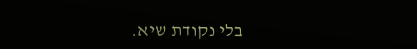בלי נקודת שיא.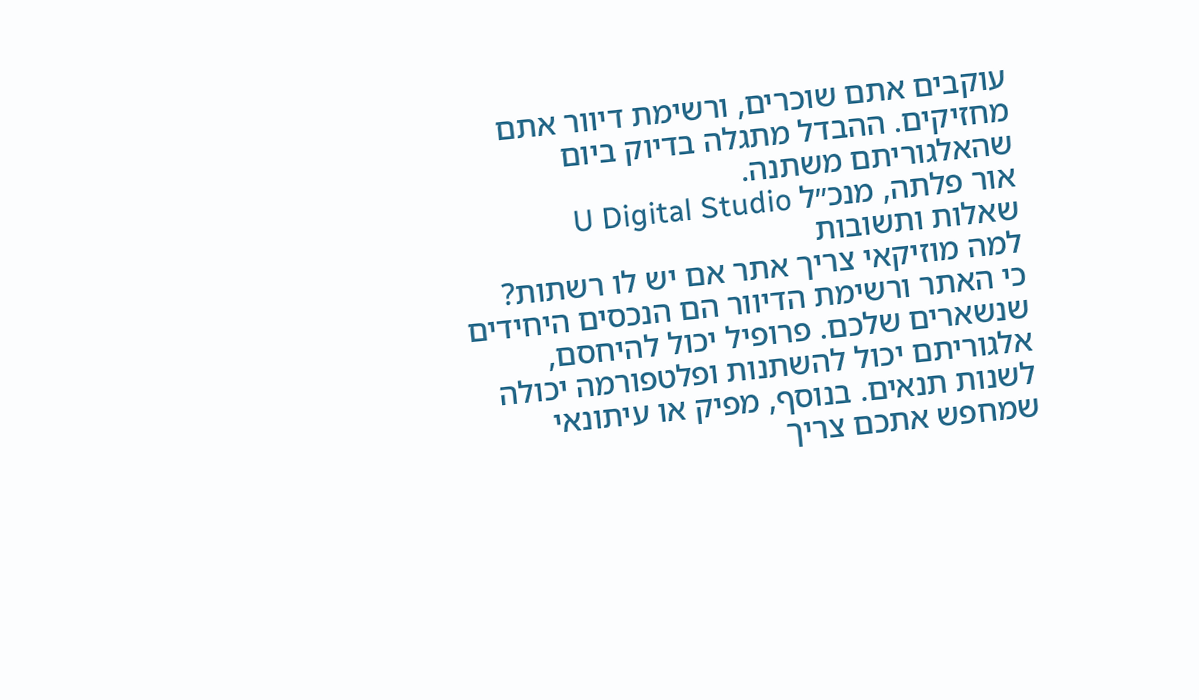עוקבים אתם שוכרים, ורשימת דיוור אתם מחזיקים. ההבדל מתגלה בדיוק ביום שהאלגוריתם משתנה.
אור פלתה, מנכ״ל U Digital Studio
שאלות ותשובות
למה מוזיקאי צריך אתר אם יש לו רשתות?
כי האתר ורשימת הדיוור הם הנכסים היחידים שנשארים שלכם. פרופיל יכול להיחסם, אלגוריתם יכול להשתנות ופלטפורמה יכולה לשנות תנאים. בנוסף, מפיק או עיתונאי שמחפש אתכם צריך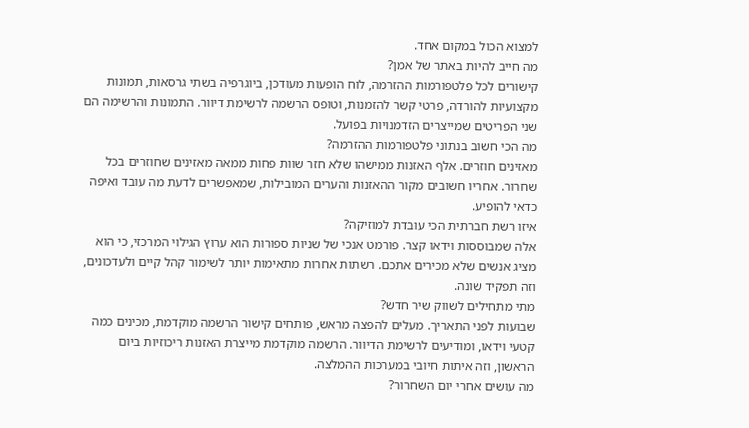למצוא הכול במקום אחד.
מה חייב להיות באתר של אמן?
קישורים לכל פלטפורמות ההזרמה, לוח הופעות מעודכן, ביוגרפיה בשתי גרסאות, תמונות מקצועיות להורדה, פרטי קשר להזמנות, וטופס הרשמה לרשימת דיוור. התמונות והרשימה הם שני הפריטים שמייצרים הזדמנויות בפועל.
מה הכי חשוב בנתוני פלטפורמות ההזרמה?
מאזינים חוזרים. אלף האזנות ממישהו שלא חזר שוות פחות ממאה מאזינים שחוזרים בכל שחרור. אחריו חשובים מקור ההאזנות והערים המובילות, שמאפשרים לדעת מה עובד ואיפה כדאי להופיע.
איזו רשת חברתית הכי עובדת למוזיקה?
אלה שמבוססות וידאו קצר. פורמט אנכי של שניות ספורות הוא ערוץ הגילוי המרכזי, כי הוא מציג אנשים שלא מכירים אתכם. רשתות אחרות מתאימות יותר לשימור קהל קיים ולעדכונים, וזה תפקיד שונה.
מתי מתחילים לשווק שיר חדש?
שבועות לפני התאריך. מעלים להפצה מראש, פותחים קישור הרשמה מוקדמת, מכינים כמה קטעי וידאו, ומודיעים לרשימת הדיוור. הרשמה מוקדמת מייצרת האזנות ריכוזיות ביום הראשון, וזה איתות חיובי במערכות ההמלצה.
מה עושים אחרי יום השחרור?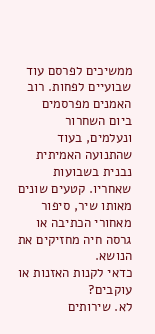ממשיכים לפרסם עוד שבועיים לפחות. רוב האמנים מפרסמים ביום השחרור ונעלמים, בעוד שהתנועה האמיתית נבנית בשבועות שאחריו. קטעים שונים מאותו שיר, סיפור מאחורי הכתיבה או גרסה חיה מחזיקים את הנושא.
כדאי לקנות האזנות או עוקבים?
לא. שירותים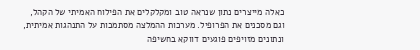כאלה מייצרים נתון שנראה טוב ומקלקלים את הפילוח האמיתי של הקהל, וגם מסכנים את הפרופיל. מערכות ההמלצה מסתמכות על התנהגות אמיתית, ונתונים מזויפים פוגעים דווקא בחשיפה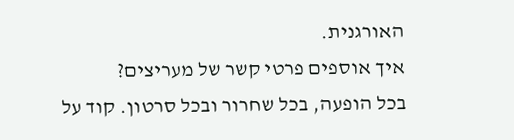האורגנית.
איך אוספים פרטי קשר של מעריצים?
בכל הופעה, בכל שחרור ובכל סרטון. קוד על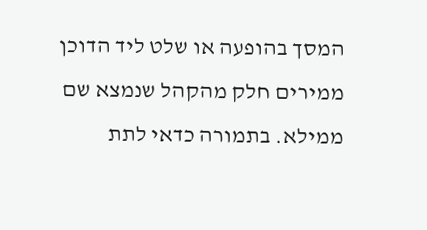המסך בהופעה או שלט ליד הדוכן ממירים חלק מהקהל שנמצא שם ממילא. בתמורה כדאי לתת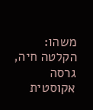משהו: הקלטה חיה, גרסה אקוסטית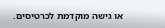או גישה מוקדמת לכרטיסים.